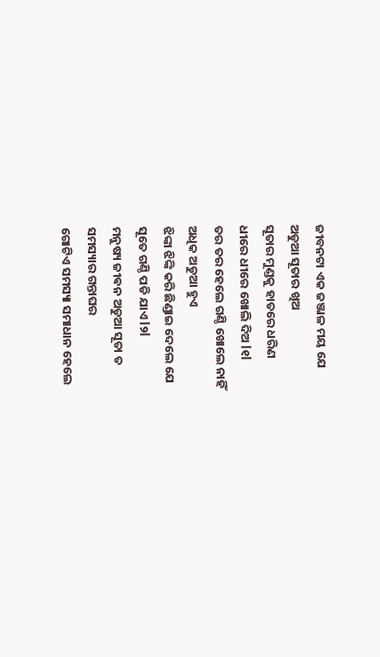ଜୀବନଟା ଏକ ଜଞ୍ଜାଳ ମୟ ଯେ
ଅଡୁଆ ସୂତାର ଖିଅ
ସୂତାର ମୁଣ୍ଡକୁ ହାତରେ ଧରିଣ
ଧୀରେ ଧୀରେ ଖୋଲି ଦିଅ l୧l
ତର ତର ହେଲେ ଗଣ୍ଠି ଖୋଲେ ନାହିଁ
ଅଧିକ ଅଡୁଆ ହୁଏ
ଝିଙ୍କା ଝିଙ୍କି କରି ଛିଣ୍ଡାଇ ଦେଲେ ଯେ
ସୂତେ ଗଣ୍ଠି ପଡି ଯାଏ l୨l
ମନୁଷ୍ୟ ଜୀଵନ ଅଡୁଆ ସୂତା ତ
ସମସ୍ୟାର ଗନ୍ତାଘର
ଗୋଟିଏ ସମସ୍ୟା ସମାଧାନ ହେଲେ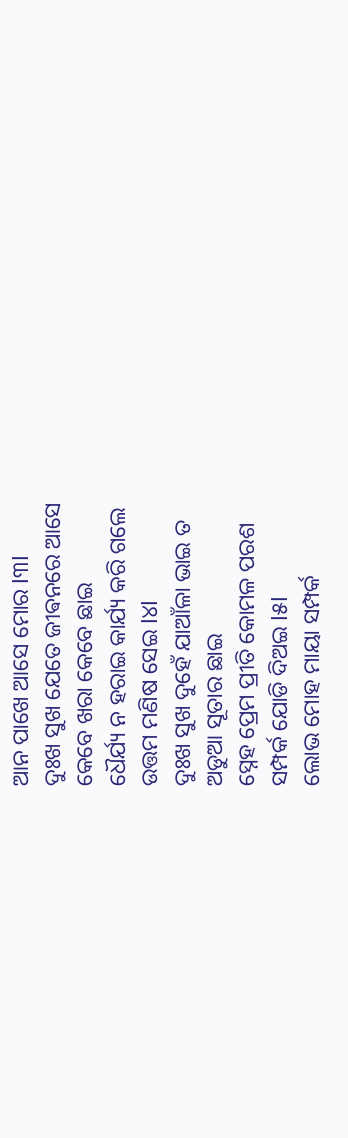ଆନ ପାଖେ ଆସେ ମୋର l୩l
ଦୁଃଖ ସୁଖ ଯେତେ ଜୀଵନରେ ଆସେ
କେବେ ଖରା କେବେ ଛାଇ
ଧୈର୍ଯ୍ୟ ନ ହରାଇ କାର୍ଯ୍ୟ କରି ଗଲେ
ଉତ୍ତମ ମଣିଷ ସେଇ l୪l
ଦୁଃଖ ସୁଖ ଦୁହେଁ ଯାଆଁଳା ଭାଇ ତ
ଅଡୁଆ ସୂତାର ଛାଇ
ସ୍ନେହ ପ୍ରେମ ପ୍ରୀତି କୋମଳ ପରଶ
ସମ୍ପର୍କ ଯୋଡି ଦିଅଇ l୫l
ଲୋଭ ମୋହ ମାୟା ସମ୍ପର୍କ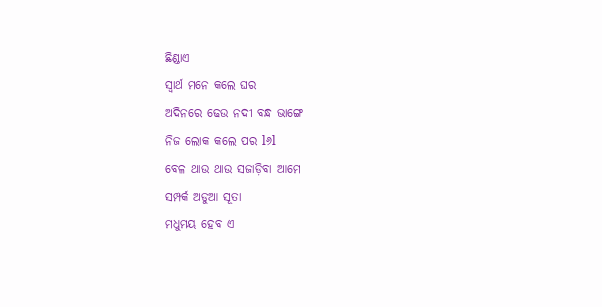ଛିଣ୍ଡାଏ
ସ୍ୱାର୍ଥ ମନେ କଲେ ଘର
ଅଦିନରେ ଢେଉ ନଦୀ ବନ୍ଧ ଭାଙ୍ଗେ
ନିଜ ଲୋକ କଲେ ପର l୬l
ବେଳ ଥାଉ ଥାଉ ସଜାଡ଼ିବା ଆମେ
ସମ୍ପର୍କ ଅଡୁଆ ସୂତା
ମଧୁମୟ ହେବ ଏ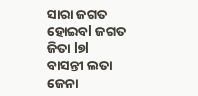ସାରା ଜଗତ
ହୋଇବl ଜଗତ ଜିତା l୭l
ବାସନ୍ତୀ ଲତା ଜେନା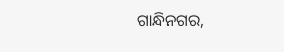ଗାନ୍ଧିନଗର,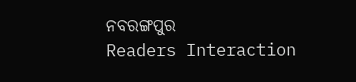ନବରଙ୍ଗପୁର
Readers Interaction